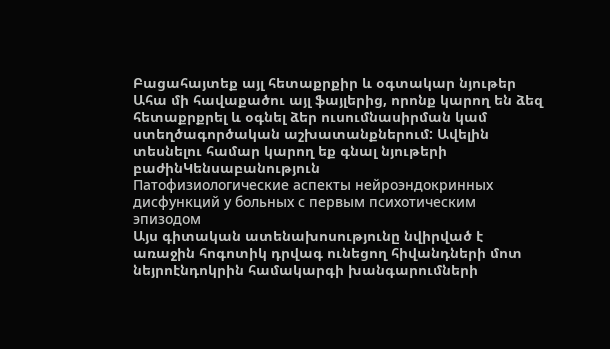Բացահայտեք այլ հետաքրքիր և օգտակար նյութեր
Ահա մի հավաքածու այլ ֆայլերից, որոնք կարող են ձեզ հետաքրքրել և օգնել ձեր ուսումնասիրման կամ ստեղծագործական աշխատանքներում: Ավելին տեսնելու համար կարող եք գնալ նյութերի բաժինԿենսաբանություն
Патофизиологические аспекты нейроэндокринных дисфункций у больных с первым психотическим эпизодом
Այս գիտական ատենախոսությունը նվիրված է առաջին հոգոտիկ դրվագ ունեցող հիվանդների մոտ նեյրոէնդոկրին համակարգի խանգարումների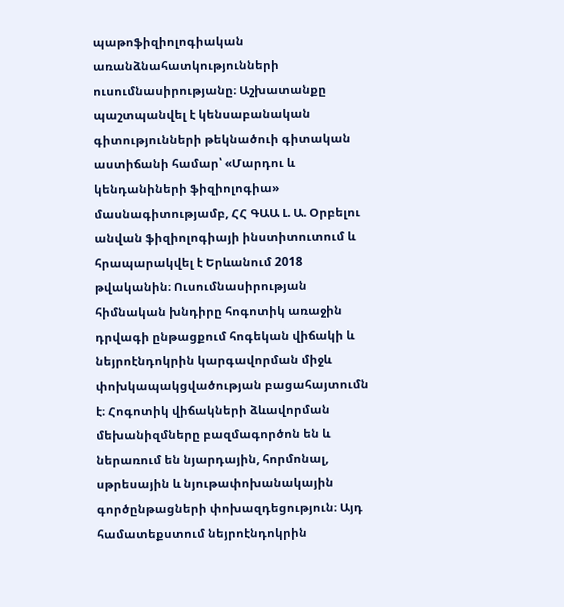պաթոֆիզիոլոգիական առանձնահատկությունների ուսումնասիրությանը։ Աշխատանքը պաշտպանվել է կենսաբանական գիտությունների թեկնածուի գիտական աստիճանի համար՝ «Մարդու և կենդանիների ֆիզիոլոգիա» մասնագիտությամբ, ՀՀ ԳԱԱ Լ. Ա. Օրբելու անվան ֆիզիոլոգիայի ինստիտուտում և հրապարակվել է Երևանում 2018 թվականին։ Ուսումնասիրության հիմնական խնդիրը հոգոտիկ առաջին դրվագի ընթացքում հոգեկան վիճակի և նեյրոէնդոկրին կարգավորման միջև փոխկապակցվածության բացահայտումն է։ Հոգոտիկ վիճակների ձևավորման մեխանիզմները բազմագործոն են և ներառում են նյարդային, հորմոնալ, սթրեսային և նյութափոխանակային գործընթացների փոխազդեցություն։ Այդ համատեքստում նեյրոէնդոկրին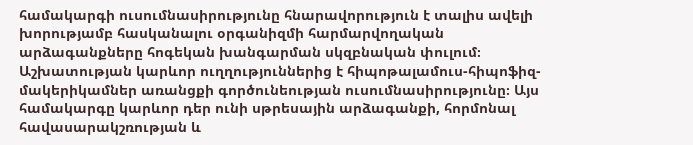համակարգի ուսումնասիրությունը հնարավորություն է տալիս ավելի խորությամբ հասկանալու օրգանիզմի հարմարվողական արձագանքները հոգեկան խանգարման սկզբնական փուլում։ Աշխատության կարևոր ուղղություններից է հիպոթալամուս-հիպոֆիզ-մակերիկամներ առանցքի գործունեության ուսումնասիրությունը։ Այս համակարգը կարևոր դեր ունի սթրեսային արձագանքի, հորմոնալ հավասարակշռության և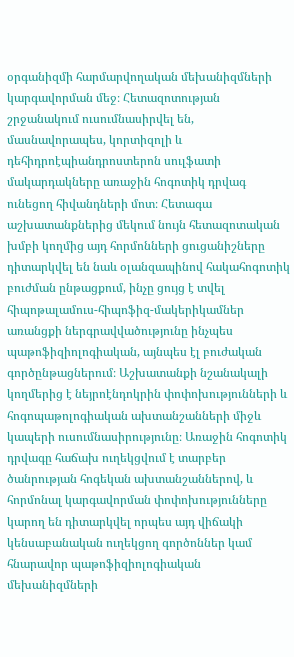օրգանիզմի հարմարվողական մեխանիզմների կարգավորման մեջ։ Հետազոտության շրջանակում ուսումնասիրվել են, մասնավորապես, կորտիզոլի և դեհիդրոէպիանդրոստերոն սուլֆատի մակարդակները առաջին հոգոտիկ դրվագ ունեցող հիվանդների մոտ։ Հետագա աշխատանքներից մեկում նույն հետազոտական խմբի կողմից այդ հորմոնների ցուցանիշները դիտարկվել են նաև օլանզապինով հակահոգոտիկ բուժման ընթացքում, ինչը ցույց է տվել հիպոթալամուս-հիպոֆիզ-մակերիկամներ առանցքի ներգրավվածությունը ինչպես պաթոֆիզիոլոգիական, այնպես էլ բուժական գործընթացներում։ Աշխատանքի նշանակալի կողմերից է նեյրոէնդոկրին փոփոխությունների և հոգոպաթոլոգիական ախտանշանների միջև կապերի ուսումնասիրությունը։ Առաջին հոգոտիկ դրվագը հաճախ ուղեկցվում է տարբեր ծանրության հոգեկան ախտանշաններով, և հորմոնալ կարգավորման փոփոխությունները կարող են դիտարկվել որպես այդ վիճակի կենսաբանական ուղեկցող գործոններ կամ հնարավոր պաթոֆիզիոլոգիական մեխանիզմների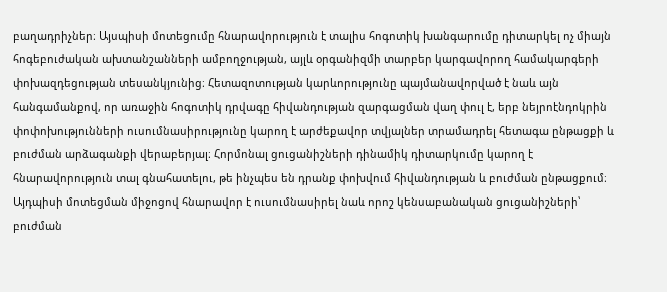բաղադրիչներ։ Այսպիսի մոտեցումը հնարավորություն է տալիս հոգոտիկ խանգարումը դիտարկել ոչ միայն հոգեբուժական ախտանշանների ամբողջության, այլև օրգանիզմի տարբեր կարգավորող համակարգերի փոխազդեցության տեսանկյունից։ Հետազոտության կարևորությունը պայմանավորված է նաև այն հանգամանքով, որ առաջին հոգոտիկ դրվագը հիվանդության զարգացման վաղ փուլ է, երբ նեյրոէնդոկրին փոփոխությունների ուսումնասիրությունը կարող է արժեքավոր տվյալներ տրամադրել հետագա ընթացքի և բուժման արձագանքի վերաբերյալ։ Հորմոնալ ցուցանիշների դինամիկ դիտարկումը կարող է հնարավորություն տալ գնահատելու, թե ինչպես են դրանք փոխվում հիվանդության և բուժման ընթացքում։ Այդպիսի մոտեցման միջոցով հնարավոր է ուսումնասիրել նաև որոշ կենսաբանական ցուցանիշների՝ բուժման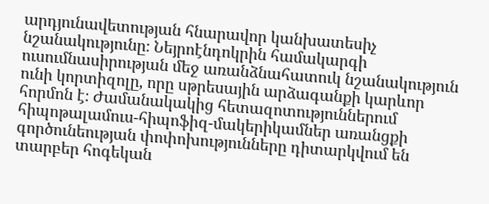արդյունավետության հնարավոր կանխատեսիչ նշանակությունը։ Նեյրոէնդոկրին համակարգի ուսումնասիրության մեջ առանձնահատուկ նշանակություն ունի կորտիզոլը, որը սթրեսային արձագանքի կարևոր հորմոն է։ Ժամանակակից հետազոտություններում հիպոթալամուս-հիպոֆիզ-մակերիկամներ առանցքի գործունեության փոփոխությունները դիտարկվում են տարբեր հոգեկան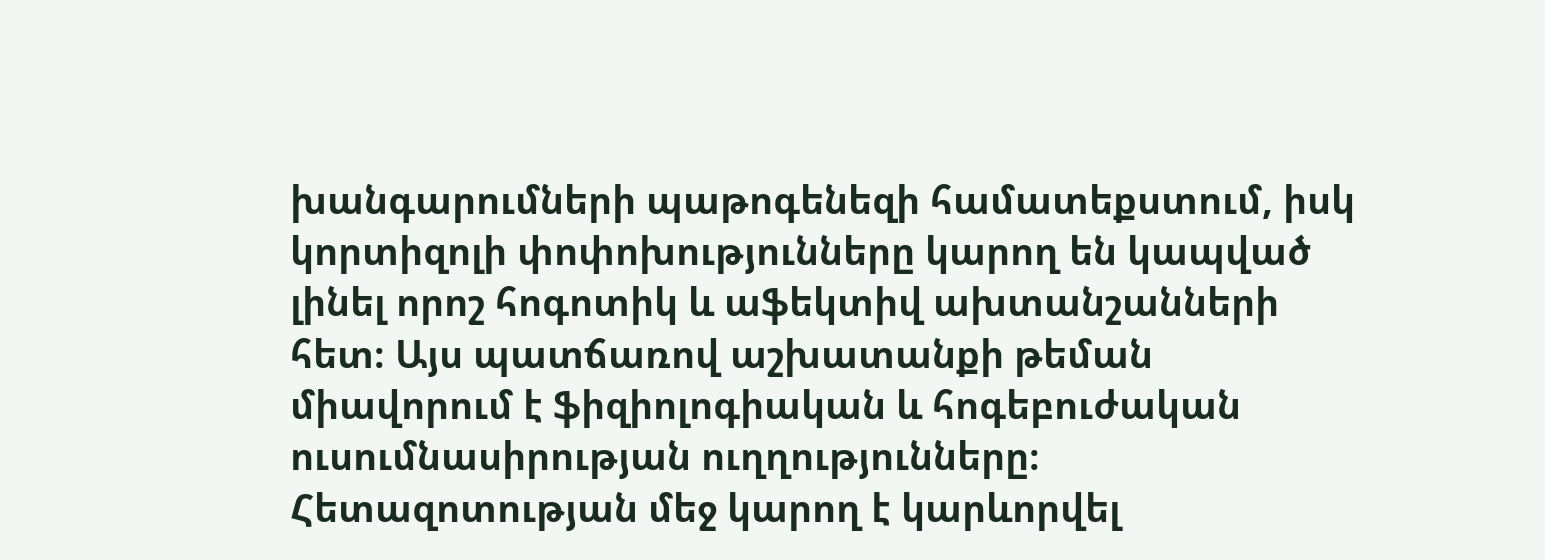խանգարումների պաթոգենեզի համատեքստում, իսկ կորտիզոլի փոփոխությունները կարող են կապված լինել որոշ հոգոտիկ և աֆեկտիվ ախտանշանների հետ։ Այս պատճառով աշխատանքի թեման միավորում է ֆիզիոլոգիական և հոգեբուժական ուսումնասիրության ուղղությունները։ Հետազոտության մեջ կարող է կարևորվել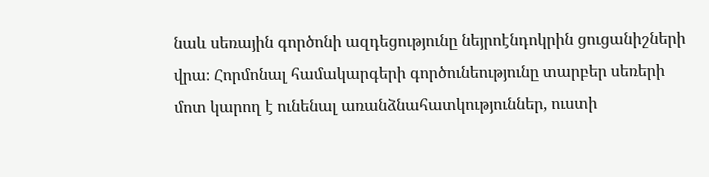նաև սեռային գործոնի ազդեցությունը նեյրոէնդոկրին ցուցանիշների վրա։ Հորմոնալ համակարգերի գործունեությունը տարբեր սեռերի մոտ կարող է ունենալ առանձնահատկություններ, ուստի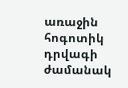առաջին հոգոտիկ դրվագի ժամանակ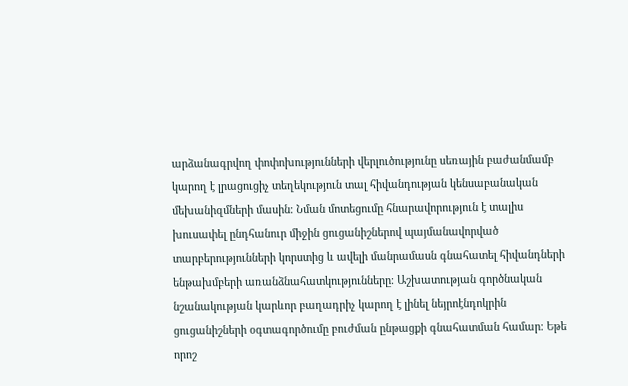արձանագրվող փոփոխությունների վերլուծությունը սեռային բաժանմամբ կարող է լրացուցիչ տեղեկություն տալ հիվանդության կենսաբանական մեխանիզմների մասին։ Նման մոտեցումը հնարավորություն է տալիս խուսափել ընդհանուր միջին ցուցանիշներով պայմանավորված տարբերությունների կորստից և ավելի մանրամասն գնահատել հիվանդների ենթախմբերի առանձնահատկությունները։ Աշխատության գործնական նշանակության կարևոր բաղադրիչ կարող է լինել նեյրոէնդոկրին ցուցանիշների օգտագործումը բուժման ընթացքի գնահատման համար։ Եթե որոշ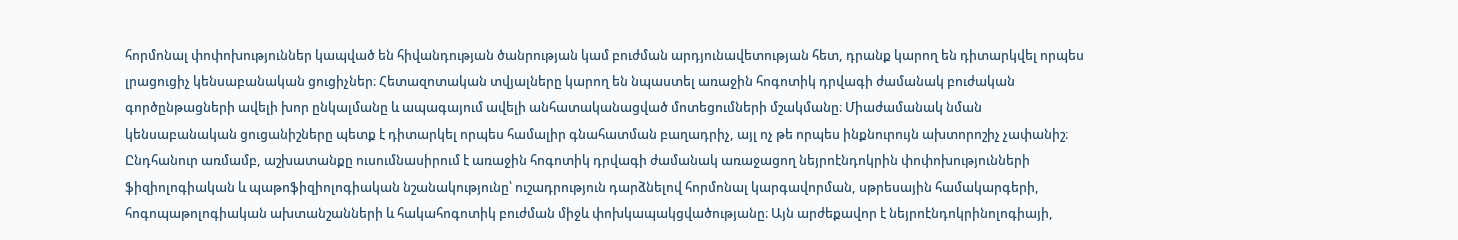հորմոնալ փոփոխություններ կապված են հիվանդության ծանրության կամ բուժման արդյունավետության հետ, դրանք կարող են դիտարկվել որպես լրացուցիչ կենսաբանական ցուցիչներ։ Հետազոտական տվյալները կարող են նպաստել առաջին հոգոտիկ դրվագի ժամանակ բուժական գործընթացների ավելի խոր ընկալմանը և ապագայում ավելի անհատականացված մոտեցումների մշակմանը։ Միաժամանակ նման կենսաբանական ցուցանիշները պետք է դիտարկել որպես համալիր գնահատման բաղադրիչ, այլ ոչ թե որպես ինքնուրույն ախտորոշիչ չափանիշ։ Ընդհանուր առմամբ, աշխատանքը ուսումնասիրում է առաջին հոգոտիկ դրվագի ժամանակ առաջացող նեյրոէնդոկրին փոփոխությունների ֆիզիոլոգիական և պաթոֆիզիոլոգիական նշանակությունը՝ ուշադրություն դարձնելով հորմոնալ կարգավորման, սթրեսային համակարգերի, հոգոպաթոլոգիական ախտանշանների և հակահոգոտիկ բուժման միջև փոխկապակցվածությանը։ Այն արժեքավոր է նեյրոէնդոկրինոլոգիայի,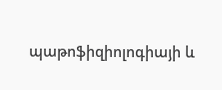պաթոֆիզիոլոգիայի և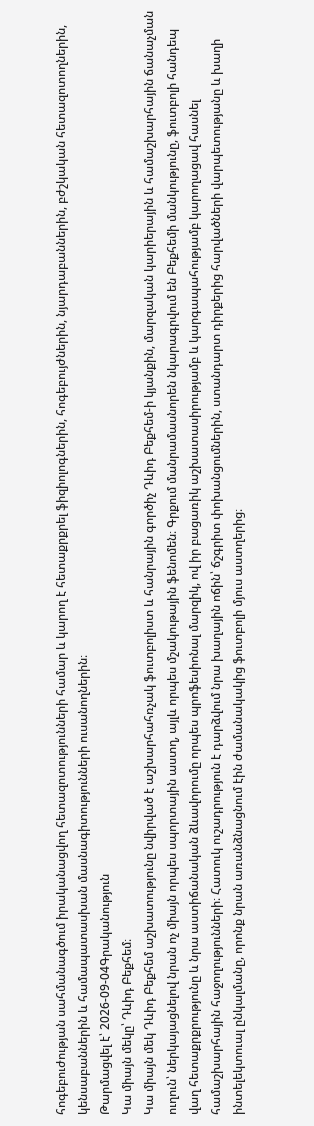հոգեբուժության սահմանագծում իրականացվող հետազոտությունների համար և կարող է հետաքրքրել ֆիզիոլոգներին, հոգեբույժներին, նյարդաբաններին, բժշկական հետազոտողներին, կենսաբաններին և համապատասխան մասնագիտությունների ուսանողներին։
Թարմացվել է՝ 2026-09-04Գրականություն
Կա միայն մեկը՝ Դևիդ Բեքհեմ։
Կա միայն մեկ Դևիդ Բեքհեմ աշխատությունը նվիրված է աշխարհահռչակ ֆուտբոլիստ և հանրային գործիչ Դևիդ Բեքհեմ-ի կյանքին, մարզական կարիերային և համաշխարհային ճանաչման ուղուն՝ ներկայացնելով նրան ոչ միայն որպես սպորտային աստղ, այլև որպես մշակութային ֆենոմեն։ Գրքում մանրամասնորեն նկարագրվում են Բեքհեմի մանկությունը, ֆուտբոլի հանդեպ վաղ հետաքրքրությունը և նրա աստիճանական ձևավորումը որպես պրոֆեսիոնալ մարզիկ, ով իր բացառիկ աշխատասիրությամբ և կարգապահությամբ կարողացավ հասնել համաշխարհային հաջողությունների։ Հատուկ ուշադրություն է դարձվում նրա խաղային ոճին՝ ճշգրիտ փոխանցումներին, ստանդարտ դիրքերից հարվածների վարպետությանը և խաղի ինտելեկտուալ ընկալմանը, որոնք նրան առանձնացնում էին ժամանակակից ֆուտբոլի մյուս աստղերից։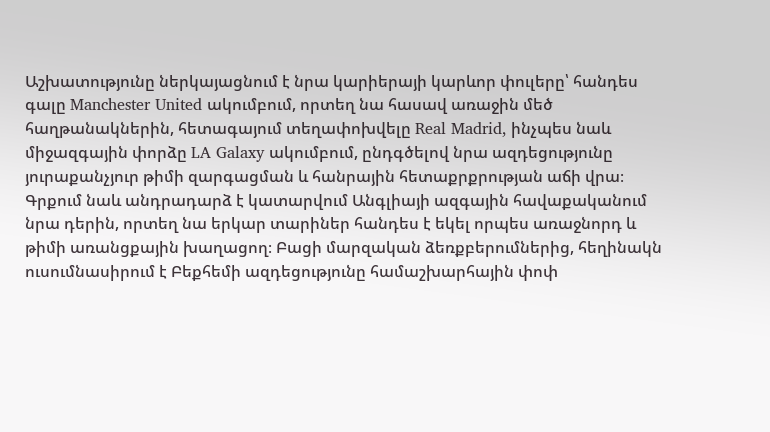Աշխատությունը ներկայացնում է նրա կարիերայի կարևոր փուլերը՝ հանդես գալը Manchester United ակումբում, որտեղ նա հասավ առաջին մեծ հաղթանակներին, հետագայում տեղափոխվելը Real Madrid, ինչպես նաև միջազգային փորձը LA Galaxy ակումբում, ընդգծելով նրա ազդեցությունը յուրաքանչյուր թիմի զարգացման և հանրային հետաքրքրության աճի վրա։ Գրքում նաև անդրադարձ է կատարվում Անգլիայի ազգային հավաքականում նրա դերին, որտեղ նա երկար տարիներ հանդես է եկել որպես առաջնորդ և թիմի առանցքային խաղացող։ Բացի մարզական ձեռքբերումներից, հեղինակն ուսումնասիրում է Բեքհեմի ազդեցությունը համաշխարհային փոփ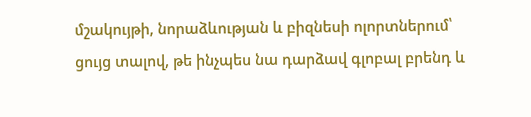մշակույթի, նորաձևության և բիզնեսի ոլորտներում՝ ցույց տալով, թե ինչպես նա դարձավ գլոբալ բրենդ և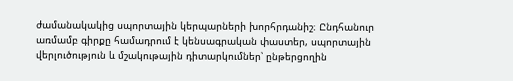ժամանակակից սպորտային կերպարների խորհրդանիշ։ Ընդհանուր առմամբ գիրքը համադրում է կենսագրական փաստեր, սպորտային վերլուծություն և մշակութային դիտարկումներ՝ ընթերցողին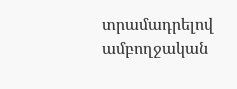տրամադրելով ամբողջական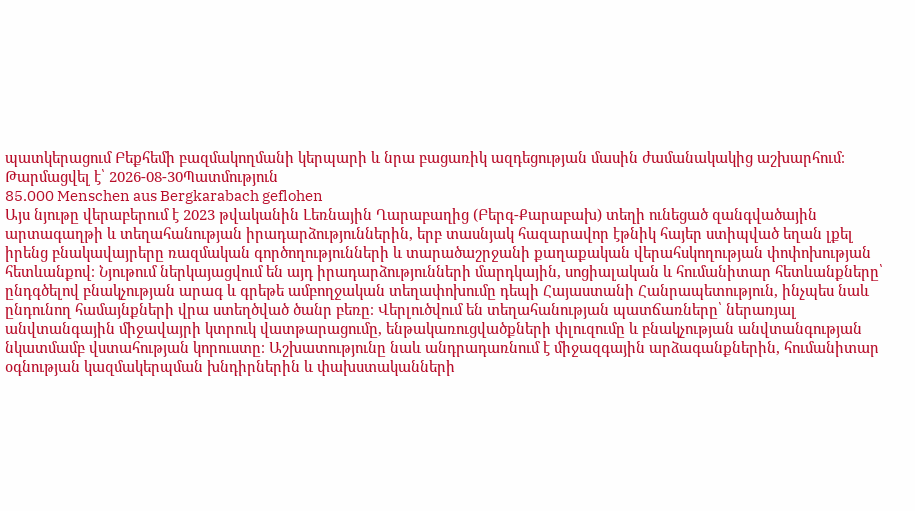պատկերացում Բեքհեմի բազմակողմանի կերպարի և նրա բացառիկ ազդեցության մասին ժամանակակից աշխարհում։
Թարմացվել է՝ 2026-08-30Պատմություն
85.000 Menschen aus Bergkarabach geflohen
Այս նյութը վերաբերում է 2023 թվականին Լեռնային Ղարաբաղից (Բերգ-Քարաբախ) տեղի ունեցած զանգվածային արտագաղթի և տեղահանության իրադարձություններին, երբ տասնյակ հազարավոր էթնիկ հայեր ստիպված եղան լքել իրենց բնակավայրերը ռազմական գործողությունների և տարածաշրջանի քաղաքական վերահսկողության փոփոխության հետևանքով։ Նյութում ներկայացվում են այդ իրադարձությունների մարդկային, սոցիալական և հումանիտար հետևանքները՝ ընդգծելով բնակչության արագ և գրեթե ամբողջական տեղափոխումը դեպի Հայաստանի Հանրապետություն, ինչպես նաև ընդունող համայնքների վրա ստեղծված ծանր բեռը։ Վերլուծվում են տեղահանության պատճառները՝ ներառյալ անվտանգային միջավայրի կտրուկ վատթարացումը, ենթակառուցվածքների փլուզումը և բնակչության անվտանգության նկատմամբ վստահության կորուստը։ Աշխատությունը նաև անդրադառնում է միջազգային արձագանքներին, հումանիտար օգնության կազմակերպման խնդիրներին և փախստականների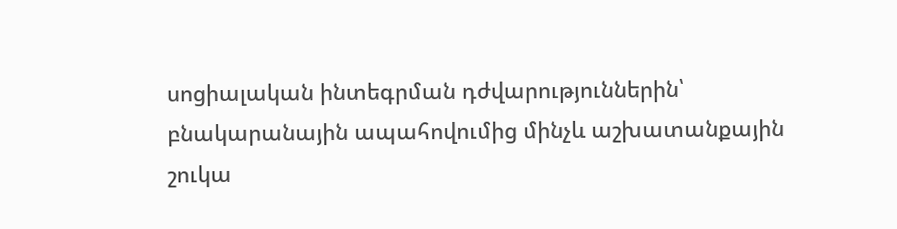սոցիալական ինտեգրման դժվարություններին՝ բնակարանային ապահովումից մինչև աշխատանքային շուկա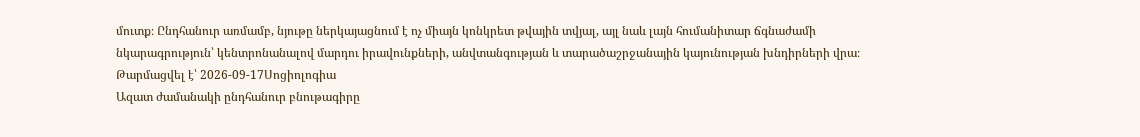մուտք։ Ընդհանուր առմամբ, նյութը ներկայացնում է ոչ միայն կոնկրետ թվային տվյալ, այլ նաև լայն հումանիտար ճգնաժամի նկարագրություն՝ կենտրոնանալով մարդու իրավունքների, անվտանգության և տարածաշրջանային կայունության խնդիրների վրա։
Թարմացվել է՝ 2026-09-17Սոցիոլոգիա
Ազատ ժամանակի ընդհանուր բնութագիրը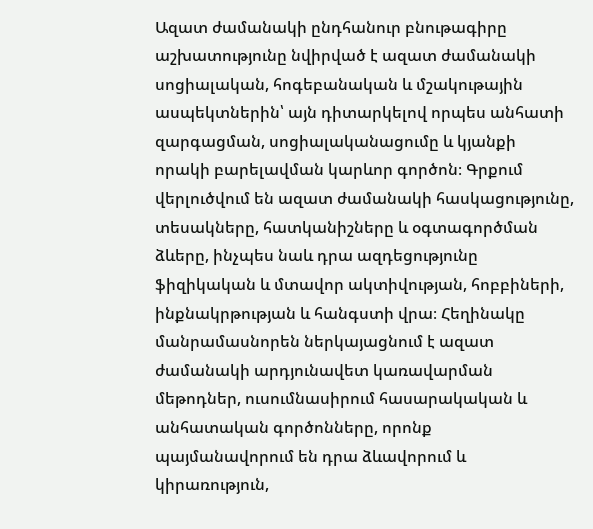Ազատ ժամանակի ընդհանուր բնութագիրը աշխատությունը նվիրված է ազատ ժամանակի սոցիալական, հոգեբանական և մշակութային ասպեկտներին՝ այն դիտարկելով որպես անհատի զարգացման, սոցիալականացումը և կյանքի որակի բարելավման կարևոր գործոն։ Գրքում վերլուծվում են ազատ ժամանակի հասկացությունը, տեսակները, հատկանիշները և օգտագործման ձևերը, ինչպես նաև դրա ազդեցությունը ֆիզիկական և մտավոր ակտիվության, հոբբիների, ինքնակրթության և հանգստի վրա։ Հեղինակը մանրամասնորեն ներկայացնում է ազատ ժամանակի արդյունավետ կառավարման մեթոդներ, ուսումնասիրում հասարակական և անհատական գործոնները, որոնք պայմանավորում են դրա ձևավորում և կիրառություն,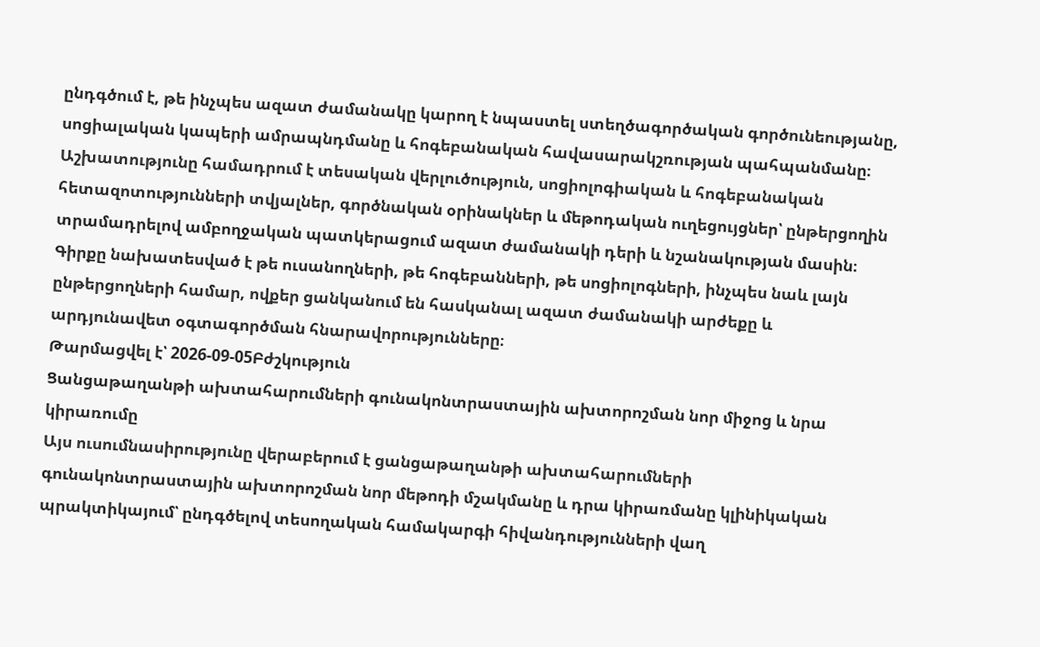ընդգծում է, թե ինչպես ազատ ժամանակը կարող է նպաստել ստեղծագործական գործունեությանը, սոցիալական կապերի ամրապնդմանը և հոգեբանական հավասարակշռության պահպանմանը։ Աշխատությունը համադրում է տեսական վերլուծություն, սոցիոլոգիական և հոգեբանական հետազոտությունների տվյալներ, գործնական օրինակներ և մեթոդական ուղեցույցներ՝ ընթերցողին տրամադրելով ամբողջական պատկերացում ազատ ժամանակի դերի և նշանակության մասին։ Գիրքը նախատեսված է թե ուսանողների, թե հոգեբանների, թե սոցիոլոգների, ինչպես նաև լայն ընթերցողների համար, ովքեր ցանկանում են հասկանալ ազատ ժամանակի արժեքը և արդյունավետ օգտագործման հնարավորությունները։
Թարմացվել է՝ 2026-09-05Բժշկություն
Ցանցաթաղանթի ախտահարումների գունակոնտրաստային ախտորոշման նոր միջոց և նրա կիրառումը
Այս ուսումնասիրությունը վերաբերում է ցանցաթաղանթի ախտահարումների գունակոնտրաստային ախտորոշման նոր մեթոդի մշակմանը և դրա կիրառմանը կլինիկական պրակտիկայում՝ ընդգծելով տեսողական համակարգի հիվանդությունների վաղ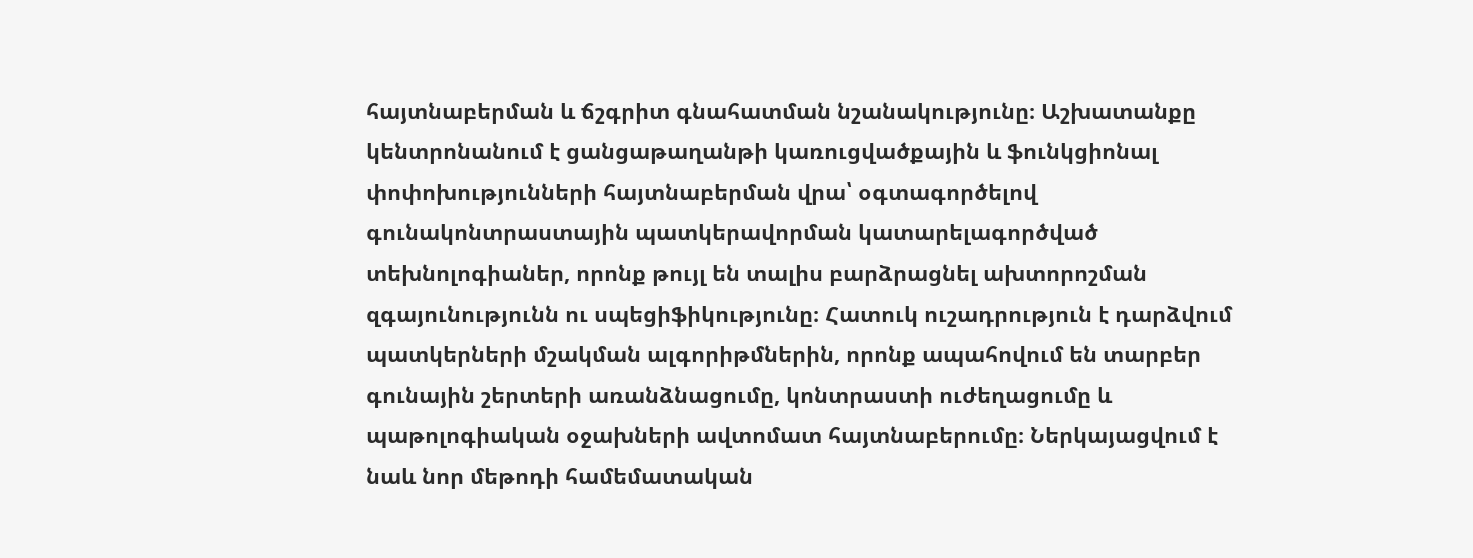հայտնաբերման և ճշգրիտ գնահատման նշանակությունը։ Աշխատանքը կենտրոնանում է ցանցաթաղանթի կառուցվածքային և ֆունկցիոնալ փոփոխությունների հայտնաբերման վրա՝ օգտագործելով գունակոնտրաստային պատկերավորման կատարելագործված տեխնոլոգիաներ, որոնք թույլ են տալիս բարձրացնել ախտորոշման զգայունությունն ու սպեցիֆիկությունը։ Հատուկ ուշադրություն է դարձվում պատկերների մշակման ալգորիթմներին, որոնք ապահովում են տարբեր գունային շերտերի առանձնացումը, կոնտրաստի ուժեղացումը և պաթոլոգիական օջախների ավտոմատ հայտնաբերումը։ Ներկայացվում է նաև նոր մեթոդի համեմատական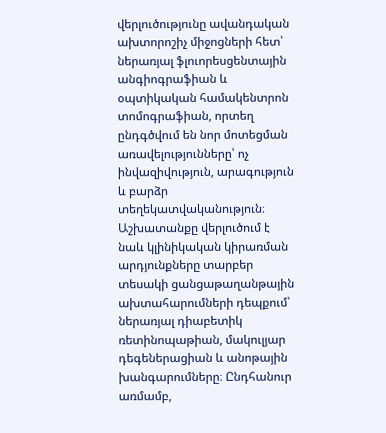վերլուծությունը ավանդական ախտորոշիչ միջոցների հետ՝ ներառյալ ֆլուորեսցենտային անգիոգրաֆիան և օպտիկական համակենտրոն տոմոգրաֆիան, որտեղ ընդգծվում են նոր մոտեցման առավելությունները՝ ոչ ինվազիվություն, արագություն և բարձր տեղեկատվականություն։ Աշխատանքը վերլուծում է նաև կլինիկական կիրառման արդյունքները տարբեր տեսակի ցանցաթաղանթային ախտահարումների դեպքում՝ ներառյալ դիաբետիկ ռետինոպաթիան, մակուլյար դեգեներացիան և անոթային խանգարումները։ Ընդհանուր առմամբ,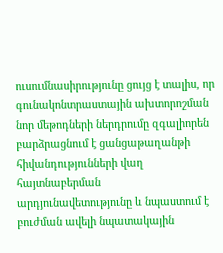ուսումնասիրությունը ցույց է տալիս, որ գունակոնտրաստային ախտորոշման նոր մեթոդների ներդրումը զգալիորեն բարձրացնում է ցանցաթաղանթի հիվանդությունների վաղ հայտնաբերման արդյունավետությունը և նպաստում է բուժման ավելի նպատակային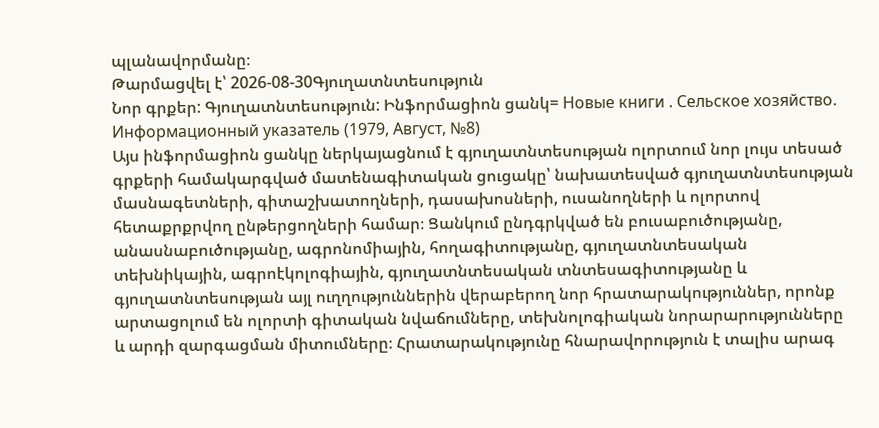պլանավորմանը։
Թարմացվել է՝ 2026-08-30Գյուղատնտեսություն
Նոր գրքեր: Գյուղատնտեսություն: Ինֆորմացիոն ցանկ= Новые книги . Сельское хозяйство. Информационный указатель (1979, Август, №8)
Այս ինֆորմացիոն ցանկը ներկայացնում է գյուղատնտեսության ոլորտում նոր լույս տեսած գրքերի համակարգված մատենագիտական ցուցակը՝ նախատեսված գյուղատնտեսության մասնագետների, գիտաշխատողների, դասախոսների, ուսանողների և ոլորտով հետաքրքրվող ընթերցողների համար։ Ցանկում ընդգրկված են բուսաբուծությանը, անասնաբուծությանը, ագրոնոմիային, հողագիտությանը, գյուղատնտեսական տեխնիկային, ագրոէկոլոգիային, գյուղատնտեսական տնտեսագիտությանը և գյուղատնտեսության այլ ուղղություններին վերաբերող նոր հրատարակություններ, որոնք արտացոլում են ոլորտի գիտական նվաճումները, տեխնոլոգիական նորարարությունները և արդի զարգացման միտումները։ Հրատարակությունը հնարավորություն է տալիս արագ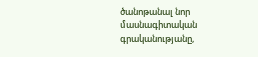ծանոթանալ նոր մասնագիտական գրականությանը,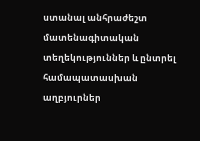ստանալ անհրաժեշտ մատենագիտական տեղեկություններ և ընտրել համապատասխան աղբյուրներ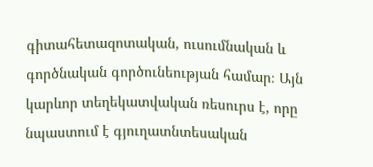գիտահետազոտական, ուսումնական և գործնական գործունեության համար։ Այն կարևոր տեղեկատվական ռեսուրս է, որը նպաստում է գյուղատնտեսական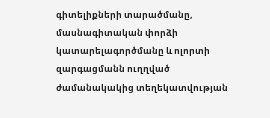գիտելիքների տարածմանը, մասնագիտական փորձի կատարելագործմանը և ոլորտի զարգացմանն ուղղված ժամանակակից տեղեկատվության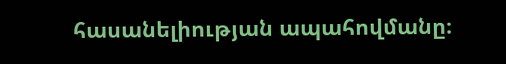հասանելիության ապահովմանը։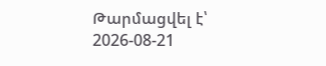Թարմացվել է՝ 2026-08-21